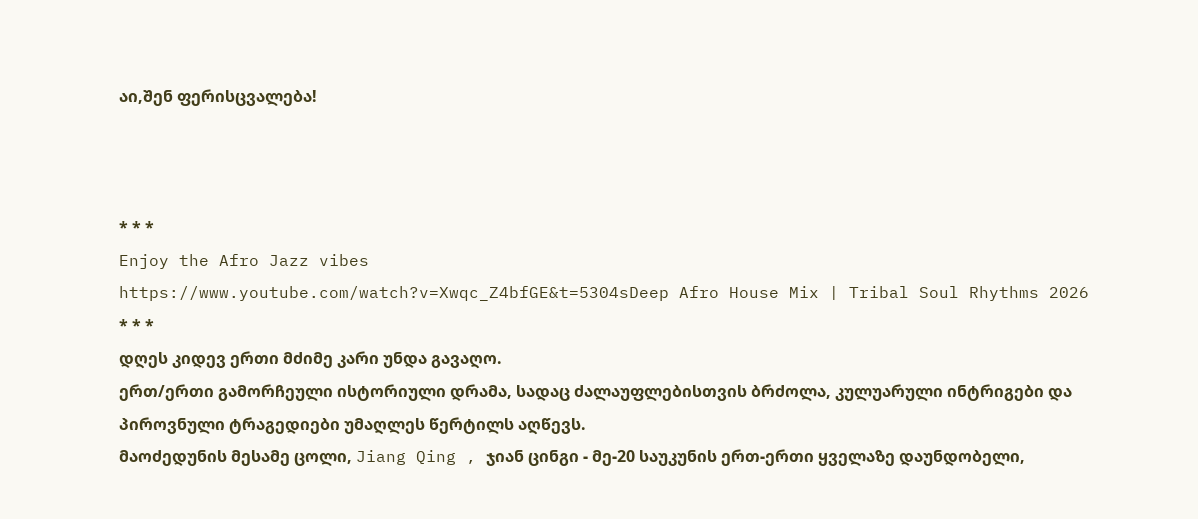აი,შენ ფერისცვალება!



* * *
Enjoy the Afro Jazz vibes
https://www.youtube.com/watch?v=Xwqc_Z4bfGE&t=5304sDeep Afro House Mix | Tribal Soul Rhythms 2026
* * *
დღეს კიდევ ერთი მძიმე კარი უნდა გავაღო.
ერთ/ერთი გამორჩეული ისტორიული დრამა, სადაც ძალაუფლებისთვის ბრძოლა, კულუარული ინტრიგები და პიროვნული ტრაგედიები უმაღლეს წერტილს აღწევს.
მაოძედუნის მესამე ცოლი, Jiang Qing , ჯიან ცინგი - მე-20 საუკუნის ერთ-ერთი ყველაზე დაუნდობელი,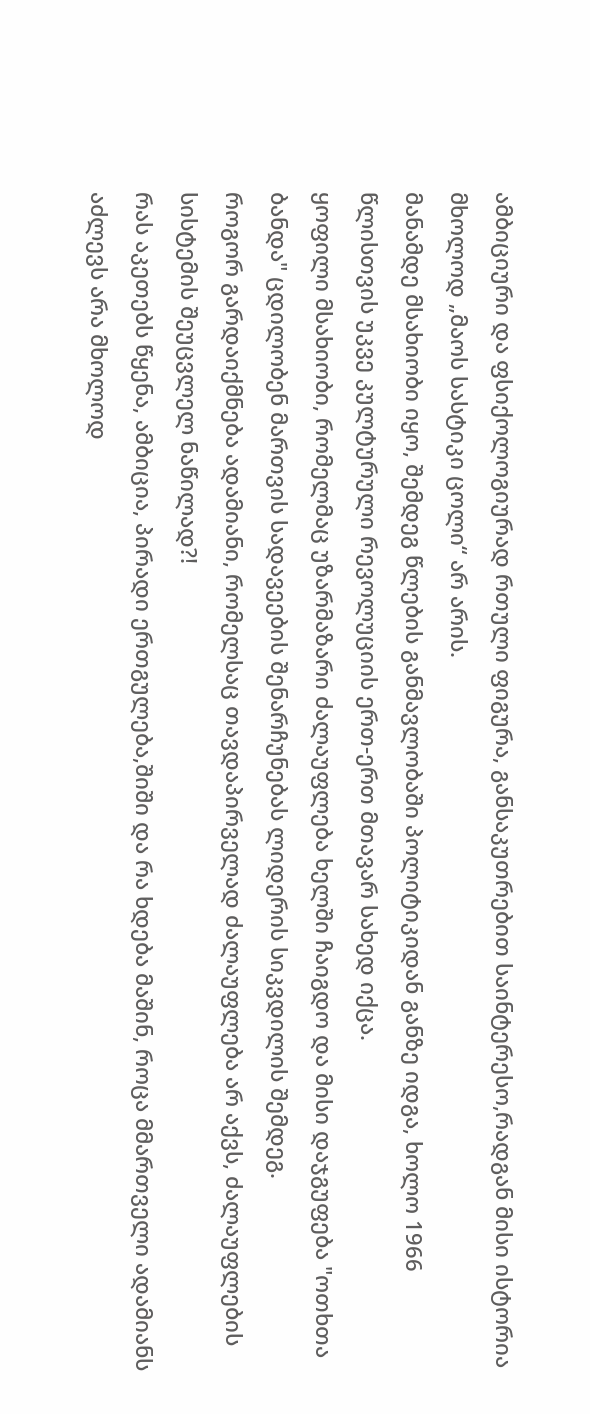ამბიციური და ფსიქოლოგიურად რთული ფიგურა, განსაკუთრებით საინტერესო,რადგან მისი ისტორია მხოლოდ „მაოს სასტიკი ცოლი“ არ არის.
მანამდე მსახიობი იყო, შემდეგ წლების განმავლობაში პოლიტიკიდან განზე იდგა, ხოლო 1966 წლისთვის უკვე კულტურული რევოლუციის ერთ-ერთ მთავარ სახედ იქცა.
ყოფილი მსახიობი, რომელმაც უზარმაზარი ძალაუფლება ხელში ჩაიგდო და მისი დაჯგუფება "ოთხთა ბანდა" ცდილობენ მართვის სადავეების შენარჩუნებას ლიდერის სიკვდილის შემდეგ.
როგორ გარდაიქმნება ადამიანი, რომელსაც თავდაპირველად ძალაუფლება არ აქვს, ძალაუფლების სისტემის შეუცვლელ ნაწილად?!
რას აკეთებს წყენა, ამბიცია, პირადი ერთგულება,შიში და რა ხდება მაშინ, როცა მმართველი ადამიანს აძლევს არა მხოლოდ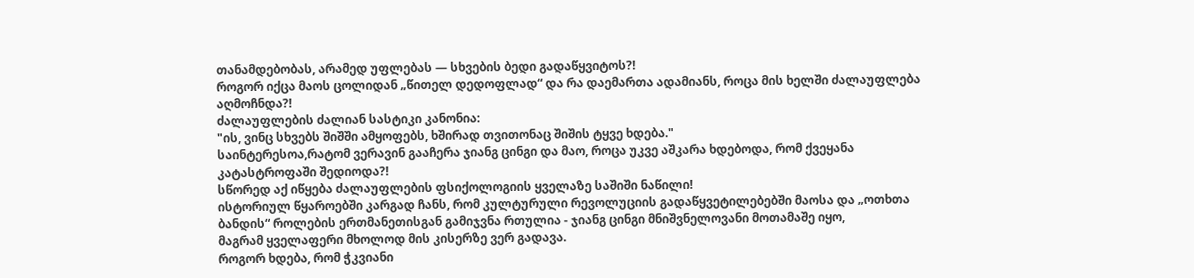თანამდებობას, არამედ უფლებას — სხვების ბედი გადაწყვიტოს?!
როგორ იქცა მაოს ცოლიდან „წითელ დედოფლად“ და რა დაემართა ადამიანს, როცა მის ხელში ძალაუფლება აღმოჩნდა?!
ძალაუფლების ძალიან სასტიკი კანონია:
"ის, ვინც სხვებს შიშში ამყოფებს, ხშირად თვითონაც შიშის ტყვე ხდება."
საინტერესოა,რატომ ვერავინ გააჩერა ჯიანგ ცინგი და მაო, როცა უკვე აშკარა ხდებოდა, რომ ქვეყანა კატასტროფაში შედიოდა?!
სწორედ აქ იწყება ძალაუფლების ფსიქოლოგიის ყველაზე საშიში ნაწილი!
ისტორიულ წყაროებში კარგად ჩანს, რომ კულტურული რევოლუციის გადაწყვეტილებებში მაოსა და „ოთხთა ბანდის“ როლების ერთმანეთისგან გამიჯვნა რთულია - ჯიანგ ცინგი მნიშვნელოვანი მოთამაშე იყო,
მაგრამ ყველაფერი მხოლოდ მის კისერზე ვერ გადავა.
როგორ ხდება, რომ ჭკვიანი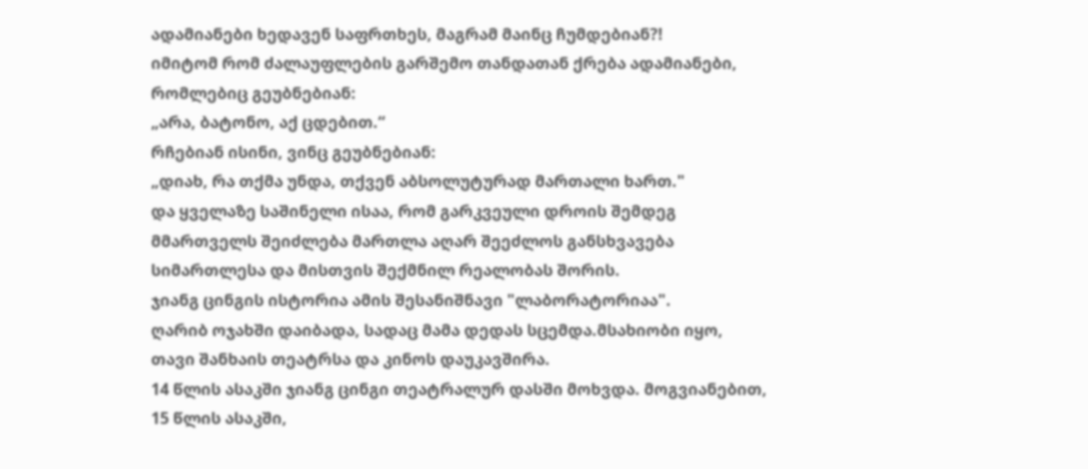ადამიანები ხედავენ საფრთხეს, მაგრამ მაინც ჩუმდებიან?!
იმიტომ რომ ძალაუფლების გარშემო თანდათან ქრება ადამიანები, რომლებიც გეუბნებიან:
„არა, ბატონო, აქ ცდებით.“
რჩებიან ისინი, ვინც გეუბნებიან:
„დიახ, რა თქმა უნდა, თქვენ აბსოლუტურად მართალი ხართ."
და ყველაზე საშინელი ისაა, რომ გარკვეული დროის შემდეგ მმართველს შეიძლება მართლა აღარ შეეძლოს განსხვავება
სიმართლესა და მისთვის შექმნილ რეალობას შორის.
ჯიანგ ცინგის ისტორია ამის შესანიშნავი "ლაბორატორიაა".
ღარიბ ოჯახში დაიბადა, სადაც მამა დედას სცემდა.მსახიობი იყო, თავი შანხაის თეატრსა და კინოს დაუკავშირა.
14 წლის ასაკში ჯიანგ ცინგი თეატრალურ დასში მოხვდა. მოგვიანებით, 15 წლის ასაკში,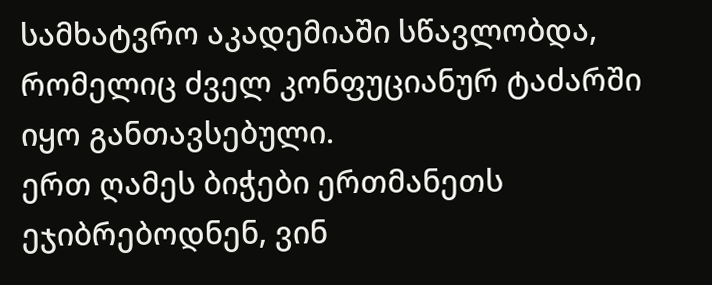სამხატვრო აკადემიაში სწავლობდა,
რომელიც ძველ კონფუციანურ ტაძარში იყო განთავსებული.
ერთ ღამეს ბიჭები ერთმანეთს ეჯიბრებოდნენ, ვინ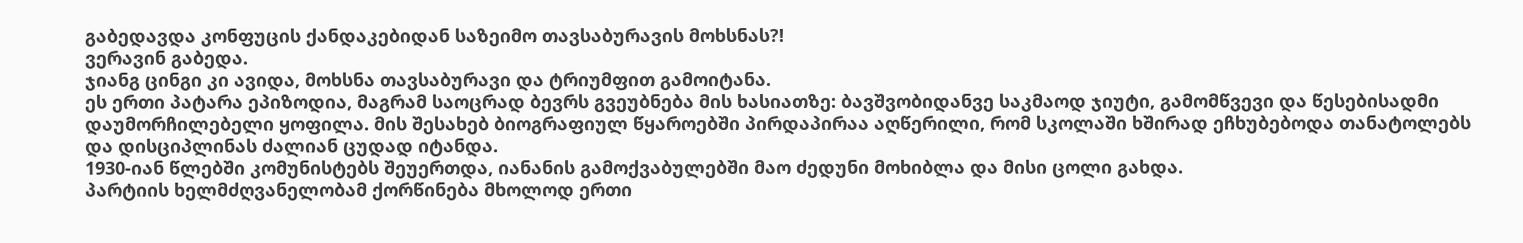გაბედავდა კონფუცის ქანდაკებიდან საზეიმო თავსაბურავის მოხსნას?!
ვერავინ გაბედა.
ჯიანგ ცინგი კი ავიდა, მოხსნა თავსაბურავი და ტრიუმფით გამოიტანა.
ეს ერთი პატარა ეპიზოდია, მაგრამ საოცრად ბევრს გვეუბნება მის ხასიათზე: ბავშვობიდანვე საკმაოდ ჯიუტი, გამომწვევი და წესებისადმი დაუმორჩილებელი ყოფილა. მის შესახებ ბიოგრაფიულ წყაროებში პირდაპირაა აღწერილი, რომ სკოლაში ხშირად ეჩხუბებოდა თანატოლებს და დისციპლინას ძალიან ცუდად იტანდა.
1930-იან წლებში კომუნისტებს შეუერთდა, იანანის გამოქვაბულებში მაო ძედუნი მოხიბლა და მისი ცოლი გახდა.
პარტიის ხელმძღვანელობამ ქორწინება მხოლოდ ერთი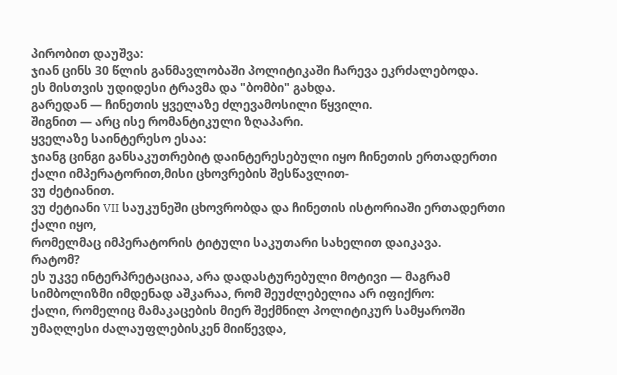პირობით დაუშვა:
ჯიან ცინს 30 წლის განმავლობაში პოლიტიკაში ჩარევა ეკრძალებოდა.
ეს მისთვის უდიდესი ტრავმა და "ბომბი" გახდა.
გარედან — ჩინეთის ყველაზე ძლევამოსილი წყვილი.
შიგნით — არც ისე რომანტიკული ზღაპარი.
ყველაზე საინტერესო ესაა:
ჯიანგ ცინგი განსაკუთრებიტ დაინტერესებული იყო ჩინეთის ერთადერთი ქალი იმპერატორით,მისი ცხოვრების შესწავლით-
ვუ ძეტიანით.
ვუ ძეტიანი VII საუკუნეში ცხოვრობდა და ჩინეთის ისტორიაში ერთადერთი ქალი იყო,
რომელმაც იმპერატორის ტიტული საკუთარი სახელით დაიკავა.
რატომ?
ეს უკვე ინტერპრეტაციაა, არა დადასტურებული მოტივი — მაგრამ სიმბოლიზმი იმდენად აშკარაა, რომ შეუძლებელია არ იფიქრო:
ქალი, რომელიც მამაკაცების მიერ შექმნილ პოლიტიკურ სამყაროში უმაღლესი ძალაუფლებისკენ მიიწევდა,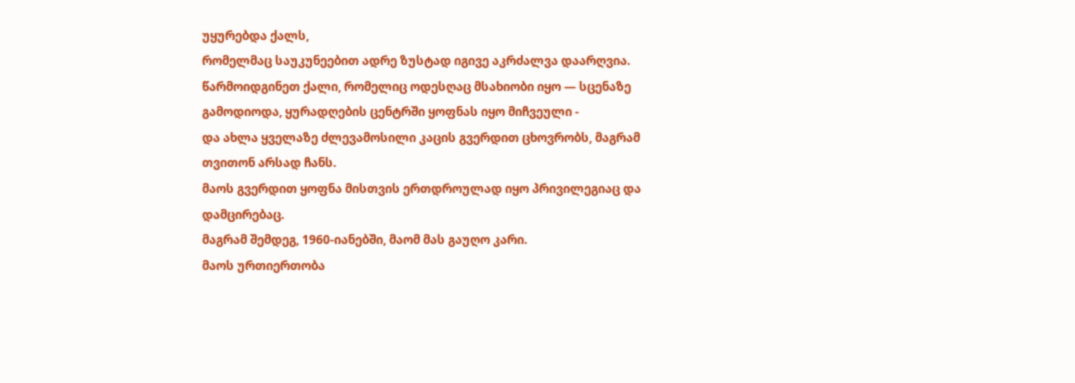უყურებდა ქალს,
რომელმაც საუკუნეებით ადრე ზუსტად იგივე აკრძალვა დაარღვია.
წარმოიდგინეთ ქალი, რომელიც ოდესღაც მსახიობი იყო — სცენაზე გამოდიოდა, ყურადღების ცენტრში ყოფნას იყო მიჩვეული -
და ახლა ყველაზე ძლევამოსილი კაცის გვერდით ცხოვრობს, მაგრამ თვითონ არსად ჩანს.
მაოს გვერდით ყოფნა მისთვის ერთდროულად იყო პრივილეგიაც და დამცირებაც.
მაგრამ შემდეგ, 1960-იანებში, მაომ მას გაუღო კარი.
მაოს ურთიერთობა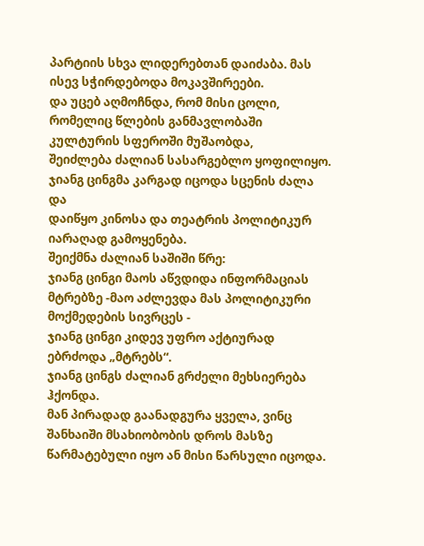პარტიის სხვა ლიდერებთან დაიძაბა. მას ისევ სჭირდებოდა მოკავშირეები.
და უცებ აღმოჩნდა, რომ მისი ცოლი, რომელიც წლების განმავლობაში კულტურის სფეროში მუშაობდა,
შეიძლება ძალიან სასარგებლო ყოფილიყო.
ჯიანგ ცინგმა კარგად იცოდა სცენის ძალა და
დაიწყო კინოსა და თეატრის პოლიტიკურ იარაღად გამოყენება.
შეიქმნა ძალიან საშიში წრე:
ჯიანგ ცინგი მაოს აწვდიდა ინფორმაციას მტრებზე -მაო აძლევდა მას პოლიტიკური მოქმედების სივრცეს -
ჯიანგ ცინგი კიდევ უფრო აქტიურად ებრძოდა „მტრებს“.
ჯიანგ ცინგს ძალიან გრძელი მეხსიერება ჰქონდა.
მან პირადად გაანადგურა ყველა, ვინც შანხაიში მსახიობობის დროს მასზე წარმატებული იყო ან მისი წარსული იცოდა.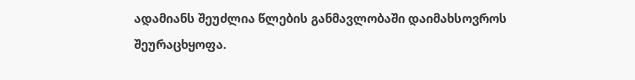ადამიანს შეუძლია წლების განმავლობაში დაიმახსოვროს შეურაცხყოფა.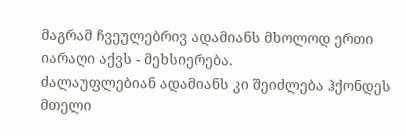მაგრამ ჩვეულებრივ ადამიანს მხოლოდ ერთი იარაღი აქვს - მეხსიერება.
ძალაუფლებიან ადამიანს კი შეიძლება ჰქონდეს მთელი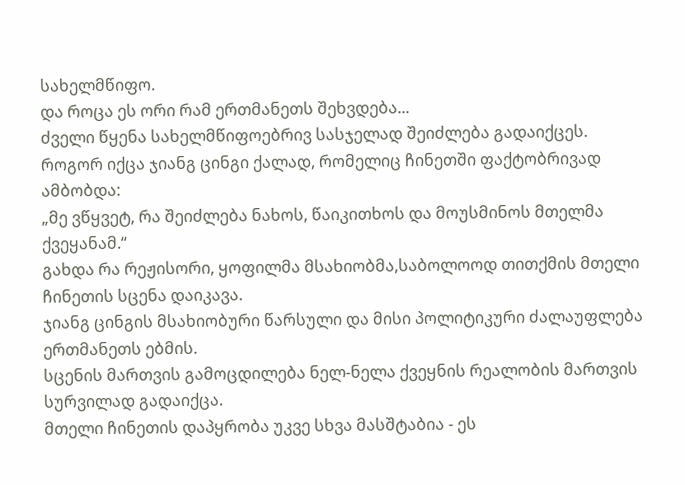სახელმწიფო.
და როცა ეს ორი რამ ერთმანეთს შეხვდება...
ძველი წყენა სახელმწიფოებრივ სასჯელად შეიძლება გადაიქცეს.
როგორ იქცა ჯიანგ ცინგი ქალად, რომელიც ჩინეთში ფაქტობრივად ამბობდა:
„მე ვწყვეტ, რა შეიძლება ნახოს, წაიკითხოს და მოუსმინოს მთელმა ქვეყანამ.“
გახდა რა რეჟისორი, ყოფილმა მსახიობმა,საბოლოოდ თითქმის მთელი ჩინეთის სცენა დაიკავა.
ჯიანგ ცინგის მსახიობური წარსული და მისი პოლიტიკური ძალაუფლება ერთმანეთს ებმის.
სცენის მართვის გამოცდილება ნელ-ნელა ქვეყნის რეალობის მართვის სურვილად გადაიქცა.
მთელი ჩინეთის დაპყრობა უკვე სხვა მასშტაბია - ეს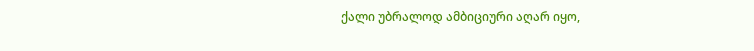ქალი უბრალოდ ამბიციური აღარ იყო,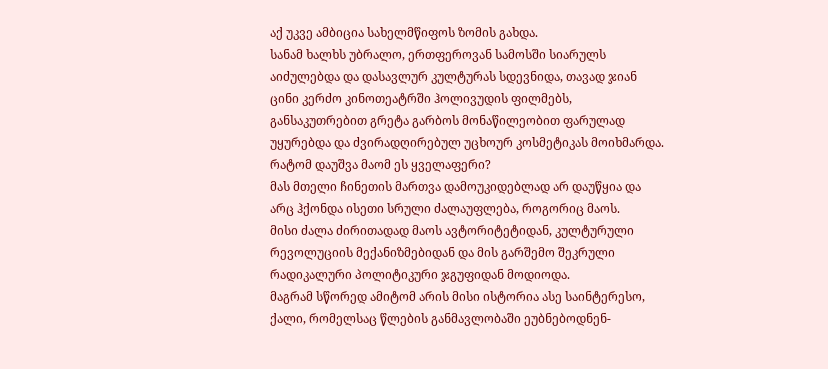აქ უკვე ამბიცია სახელმწიფოს ზომის გახდა.
სანამ ხალხს უბრალო, ერთფეროვან სამოსში სიარულს აიძულებდა და დასავლურ კულტურას სდევნიდა, თავად ჯიან ცინი კერძო კინოთეატრში ჰოლივუდის ფილმებს, განსაკუთრებით გრეტა გარბოს მონაწილეობით ფარულად უყურებდა და ძვირადღირებულ უცხოურ კოსმეტიკას მოიხმარდა.
რატომ დაუშვა მაომ ეს ყველაფერი?
მას მთელი ჩინეთის მართვა დამოუკიდებლად არ დაუწყია და არც ჰქონდა ისეთი სრული ძალაუფლება, როგორიც მაოს.
მისი ძალა ძირითადად მაოს ავტორიტეტიდან, კულტურული რევოლუციის მექანიზმებიდან და მის გარშემო შეკრული რადიკალური პოლიტიკური ჯგუფიდან მოდიოდა.
მაგრამ სწორედ ამიტომ არის მისი ისტორია ასე საინტერესო,
ქალი, რომელსაც წლების განმავლობაში ეუბნებოდნენ-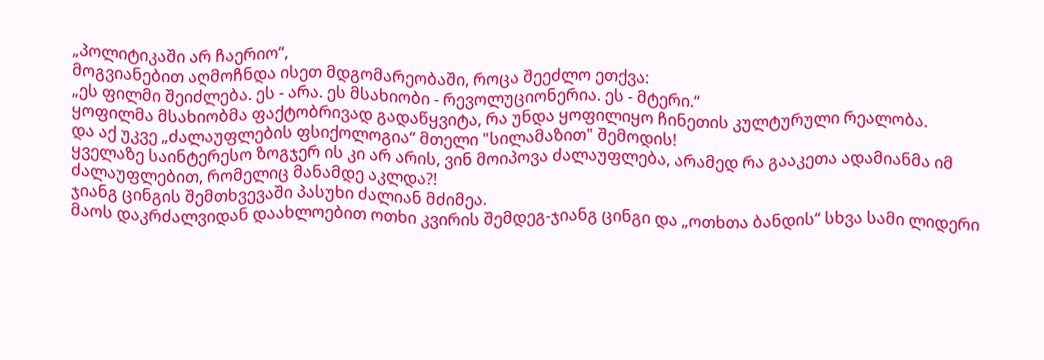„პოლიტიკაში არ ჩაერიო“,
მოგვიანებით აღმოჩნდა ისეთ მდგომარეობაში, როცა შეეძლო ეთქვა:
„ეს ფილმი შეიძლება. ეს - არა. ეს მსახიობი - რევოლუციონერია. ეს - მტერი.“
ყოფილმა მსახიობმა ფაქტობრივად გადაწყვიტა, რა უნდა ყოფილიყო ჩინეთის კულტურული რეალობა.
და აქ უკვე „ძალაუფლების ფსიქოლოგია“ მთელი "სილამაზით" შემოდის!
ყველაზე საინტერესო ზოგჯერ ის კი არ არის, ვინ მოიპოვა ძალაუფლება, არამედ რა გააკეთა ადამიანმა იმ ძალაუფლებით, რომელიც მანამდე აკლდა?!
ჯიანგ ცინგის შემთხვევაში პასუხი ძალიან მძიმეა.
მაოს დაკრძალვიდან დაახლოებით ოთხი კვირის შემდეგ-ჯიანგ ცინგი და „ოთხთა ბანდის“ სხვა სამი ლიდერი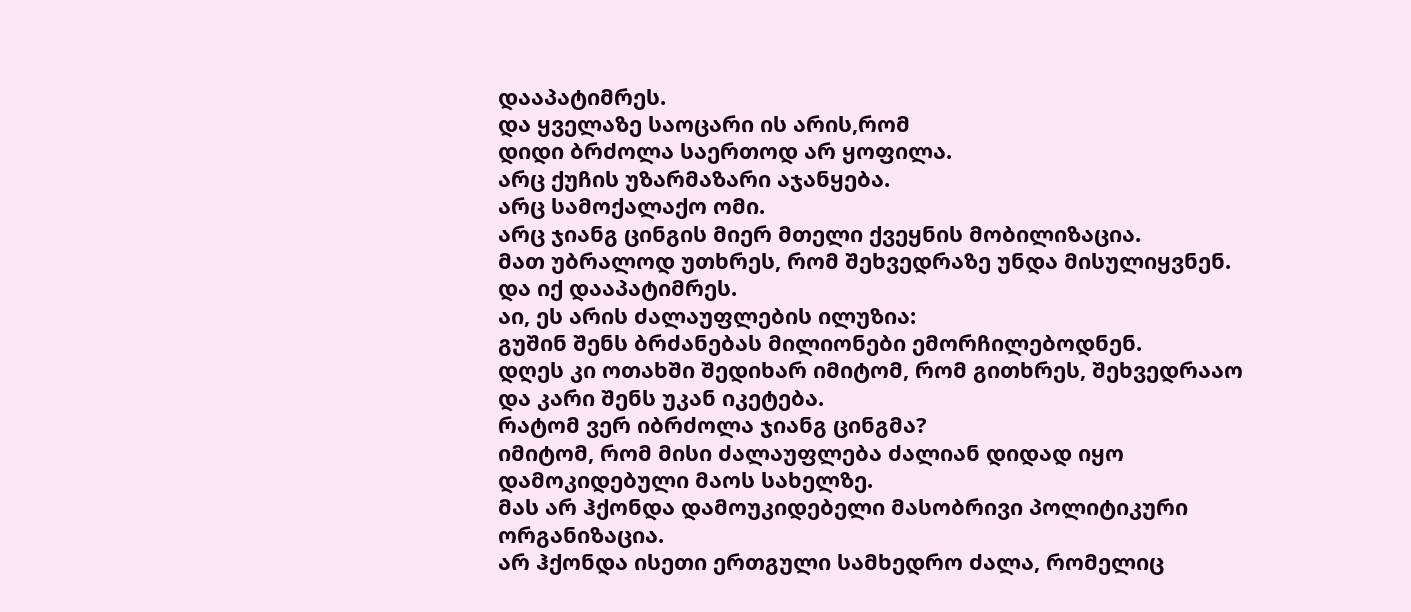დააპატიმრეს.
და ყველაზე საოცარი ის არის,რომ
დიდი ბრძოლა საერთოდ არ ყოფილა.
არც ქუჩის უზარმაზარი აჯანყება.
არც სამოქალაქო ომი.
არც ჯიანგ ცინგის მიერ მთელი ქვეყნის მობილიზაცია.
მათ უბრალოდ უთხრეს, რომ შეხვედრაზე უნდა მისულიყვნენ.
და იქ დააპატიმრეს.
აი, ეს არის ძალაუფლების ილუზია:
გუშინ შენს ბრძანებას მილიონები ემორჩილებოდნენ.
დღეს კი ოთახში შედიხარ იმიტომ, რომ გითხრეს, შეხვედრააო
და კარი შენს უკან იკეტება.
რატომ ვერ იბრძოლა ჯიანგ ცინგმა?
იმიტომ, რომ მისი ძალაუფლება ძალიან დიდად იყო დამოკიდებული მაოს სახელზე.
მას არ ჰქონდა დამოუკიდებელი მასობრივი პოლიტიკური ორგანიზაცია.
არ ჰქონდა ისეთი ერთგული სამხედრო ძალა, რომელიც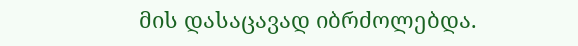მის დასაცავად იბრძოლებდა.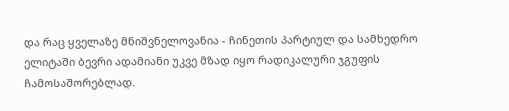და რაც ყველაზე მნიშვნელოვანია - ჩინეთის პარტიულ და სამხედრო ელიტაში ბევრი ადამიანი უკვე მზად იყო რადიკალური ჯგუფის ჩამოსაშორებლად.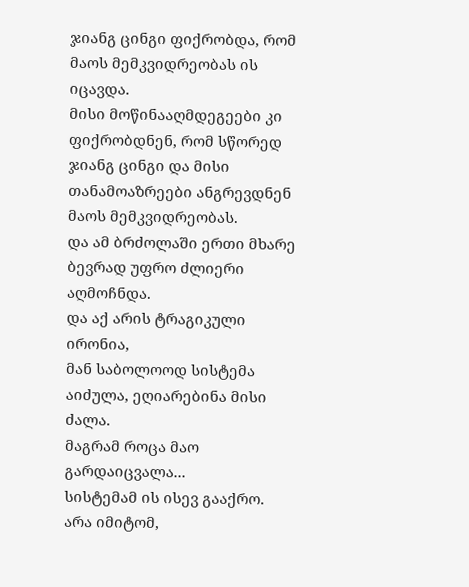ჯიანგ ცინგი ფიქრობდა, რომ მაოს მემკვიდრეობას ის იცავდა.
მისი მოწინააღმდეგეები კი ფიქრობდნენ, რომ სწორედ ჯიანგ ცინგი და მისი თანამოაზრეები ანგრევდნენ მაოს მემკვიდრეობას.
და ამ ბრძოლაში ერთი მხარე ბევრად უფრო ძლიერი აღმოჩნდა.
და აქ არის ტრაგიკული ირონია,
მან საბოლოოდ სისტემა აიძულა, ეღიარებინა მისი ძალა.
მაგრამ როცა მაო გარდაიცვალა...
სისტემამ ის ისევ გააქრო.
არა იმიტომ,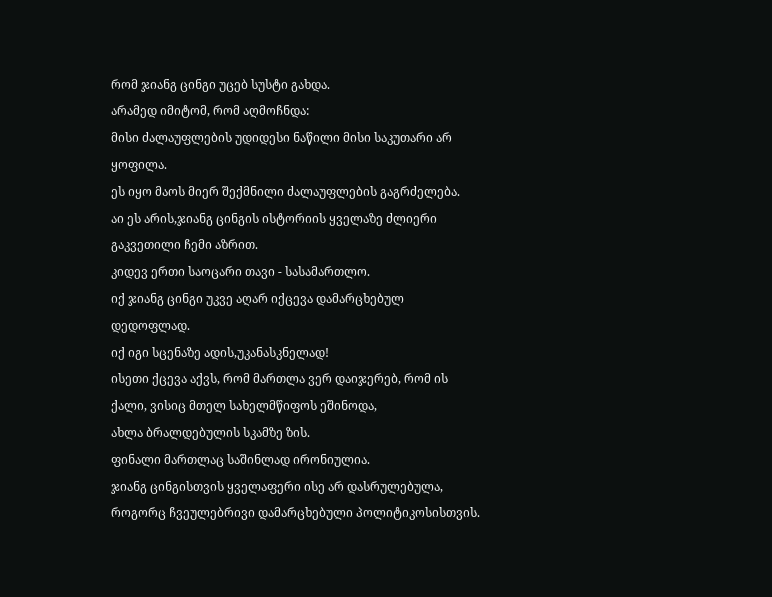რომ ჯიანგ ცინგი უცებ სუსტი გახდა.
არამედ იმიტომ, რომ აღმოჩნდა:
მისი ძალაუფლების უდიდესი ნაწილი მისი საკუთარი არ ყოფილა.
ეს იყო მაოს მიერ შექმნილი ძალაუფლების გაგრძელება.
აი ეს არის,ჯიანგ ცინგის ისტორიის ყველაზე ძლიერი გაკვეთილი ჩემი აზრით.
კიდევ ერთი საოცარი თავი - სასამართლო.
იქ ჯიანგ ცინგი უკვე აღარ იქცევა დამარცხებულ დედოფლად.
იქ იგი სცენაზე ადის,უკანასკნელად!
ისეთი ქცევა აქვს, რომ მართლა ვერ დაიჯერებ, რომ ის ქალი, ვისიც მთელ სახელმწიფოს ეშინოდა,
ახლა ბრალდებულის სკამზე ზის.
ფინალი მართლაც საშინლად ირონიულია.
ჯიანგ ცინგისთვის ყველაფერი ისე არ დასრულებულა, როგორც ჩვეულებრივი დამარცხებული პოლიტიკოსისთვის.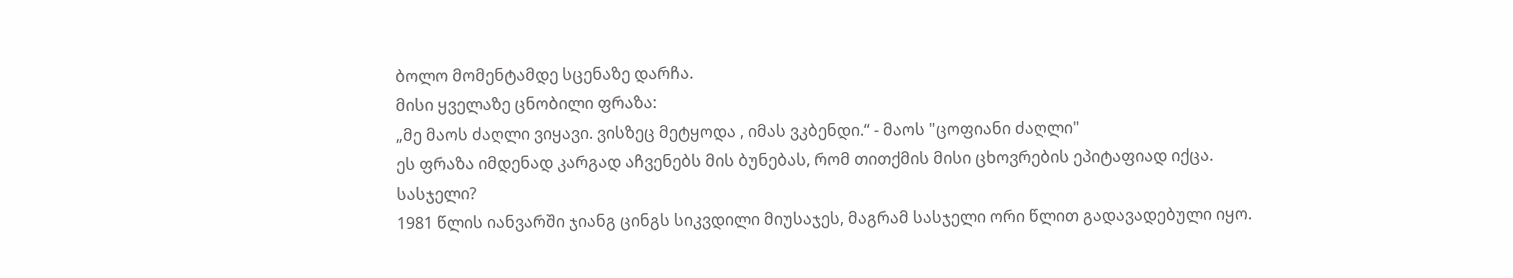ბოლო მომენტამდე სცენაზე დარჩა.
მისი ყველაზე ცნობილი ფრაზა:
„მე მაოს ძაღლი ვიყავი. ვისზეც მეტყოდა , იმას ვკბენდი.“ - მაოს "ცოფიანი ძაღლი"
ეს ფრაზა იმდენად კარგად აჩვენებს მის ბუნებას, რომ თითქმის მისი ცხოვრების ეპიტაფიად იქცა.
სასჯელი?
1981 წლის იანვარში ჯიანგ ცინგს სიკვდილი მიუსაჯეს, მაგრამ სასჯელი ორი წლით გადავადებული იყო.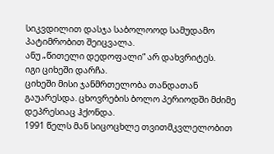სიკვდილით დასჯა საბოლოოდ სამუდამო პატიმრობით შეიცვალა.
ანუ „წითელი დედოფალი“ არ დახვრიტეს.
იგი ციხეში დარჩა.
ციხეში მისი ჯანმრთელობა თანდათან გაუარესდა. ცხოვრების ბოლო პერიოდში მძიმე დეპრესიაც ჰქონდა.
1991 წელს მან სიცოცხლე თვითმკვლელობით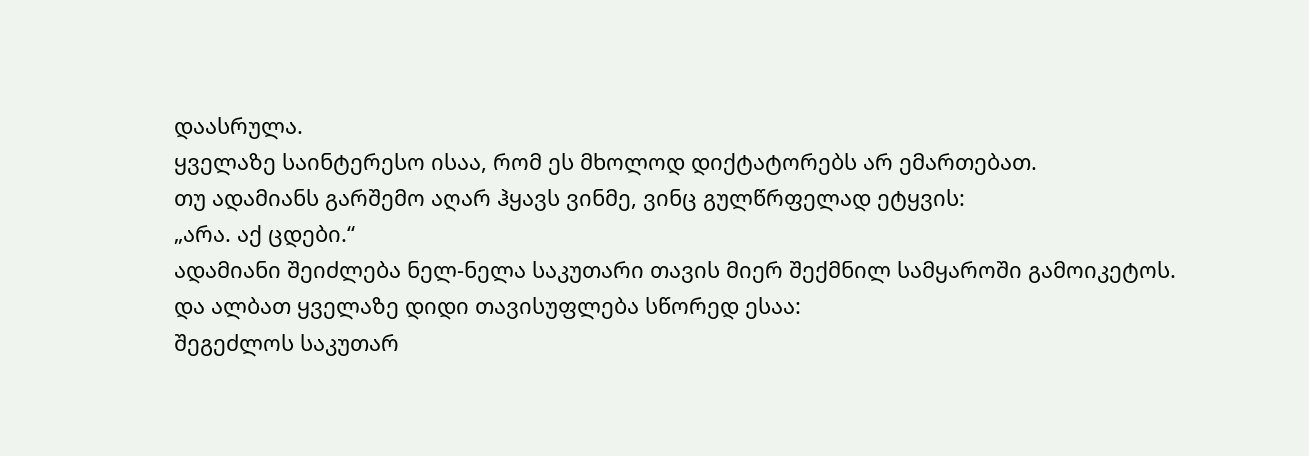დაასრულა.
ყველაზე საინტერესო ისაა, რომ ეს მხოლოდ დიქტატორებს არ ემართებათ.
თუ ადამიანს გარშემო აღარ ჰყავს ვინმე, ვინც გულწრფელად ეტყვის:
„არა. აქ ცდები.“
ადამიანი შეიძლება ნელ-ნელა საკუთარი თავის მიერ შექმნილ სამყაროში გამოიკეტოს.
და ალბათ ყველაზე დიდი თავისუფლება სწორედ ესაა:
შეგეძლოს საკუთარ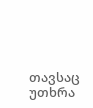თავსაც უთხრა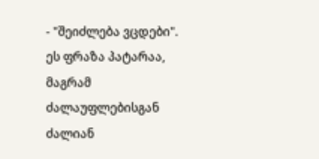- "შეიძლება ვცდები".
ეს ფრაზა პატარაა, მაგრამ ძალაუფლებისგან ძალიან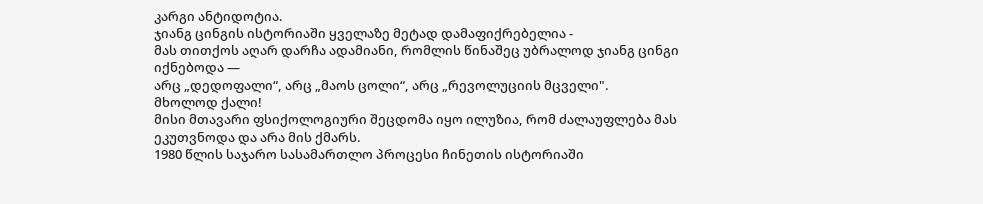კარგი ანტიდოტია.
ჯიანგ ცინგის ისტორიაში ყველაზე მეტად დამაფიქრებელია -
მას თითქოს აღარ დარჩა ადამიანი, რომლის წინაშეც უბრალოდ ჯიანგ ცინგი იქნებოდა —
არც „დედოფალი“, არც „მაოს ცოლი“, არც „რევოლუციის მცველი".
მხოლოდ ქალი!
მისი მთავარი ფსიქოლოგიური შეცდომა იყო ილუზია, რომ ძალაუფლება მას ეკუთვნოდა და არა მის ქმარს.
1980 წლის საჯარო სასამართლო პროცესი ჩინეთის ისტორიაში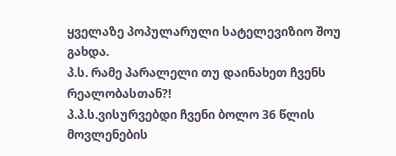ყველაზე პოპულარული სატელევიზიო შოუ გახდა.
პ.ს. რამე პარალელი თუ დაინახეთ ჩვენს რეალობასთან?!
პ.პ.ს.ვისურვებდი ჩვენი ბოლო 36 წლის მოვლენების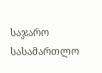საჯარო სასამართლო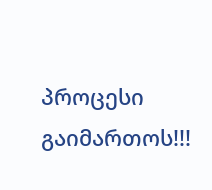პროცესი გაიმართოს!!!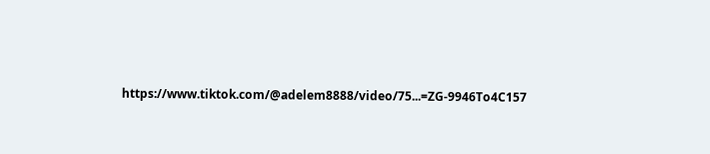https://www.tiktok.com/@adelem8888/video/75...=ZG-9946To4C157